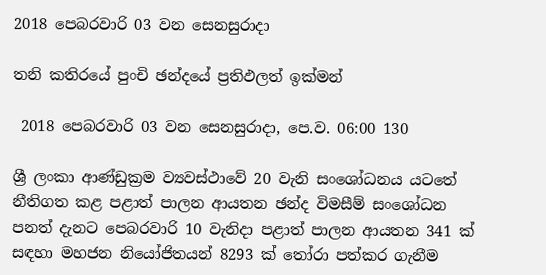2018 පෙබරවාරි 03 වන සෙනසුරාදා

තනි කතිරයේ පුංචි ඡන්දයේ ප්‍රතිඵලත් ඉක්මන්

 2018 පෙබරවාරි 03 වන සෙනසුරාදා, පෙ.ව. 06:00 130

ශ්‍රී ලංකා ආණ්ඩුක්‍රම ව්‍යවස්ථාවේ 20 වැනි සංශෝධනය යටතේ නීතිගත කළ පළාත් පාලන ආයතන ඡන්ද විමසීම් සංශෝධන පනත් දැනට පෙබරවාරි 10 වැනිදා පළාත් පාලන ආයතන 341 ක් සඳහා මහජන නියෝජිතයන් 8293 ක් තෝරා පත්කර ගැනීම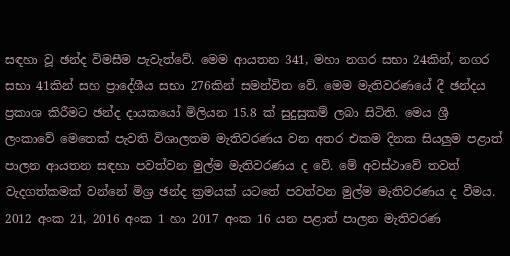සඳහා වූ ඡන්ද විමසීම පැවැත්වේ. මෙම ආයතන 341, මහා නගර සභා 24කින්, නගර සභා 41කින් සහ ප්‍රාදේශීය සභා 276කින් සමන්විත වේ. මෙම මැතිවරණයේ දී ඡන්දය ප්‍රකාශ කිරීමට ඡන්ද දායකයෝ මිලියන 15.8 ක් සුදුසුකම් ලබා සිටිති. මෙය ශ්‍රී ලංකාවේ මෙතෙක් පැවති විශාලතම මැතිවරණය වන අතර එකම දිනක සියලුම පළාත් පාලන ආයතන සඳහා පවත්වන මුල්ම මැතිවරණය ද වේ. මේ අවස්ථාවේ තවත් වැදගත්කමක් වන්නේ මිශ්‍ර ඡන්ද ක්‍රමයක් යටතේ පවත්වන මුල්ම මැතිවරණය ද වීමය. 2012 අංක 21, 2016 අංක 1 හා 2017 අංක 16 යන පළාත් පාලන මැතිවරණ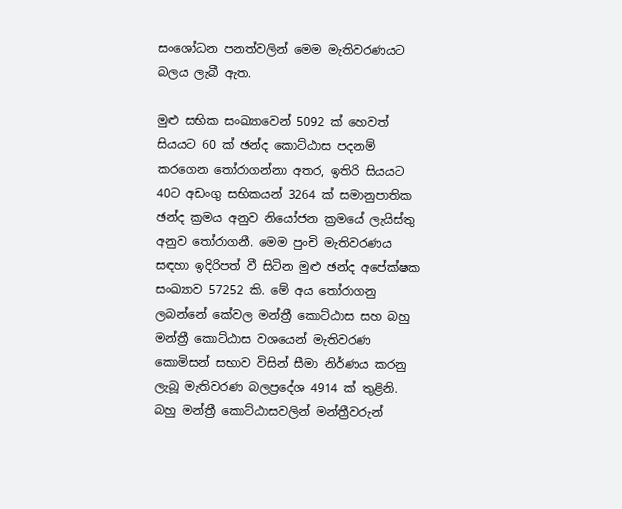සංශෝධන පනත්වලින් මෙම මැතිවරණයට බලය ලැබී ඇත.

මුළු සභික සංඛ්‍යාවෙන් 5092 ක් හෙවත් සියයට 60 ක් ඡන්ද කොට්ඨාස පදනම් කරගෙන තෝරාගන්නා අතර, ඉතිරි සියයට 40ට අඩංගු සභිකයන් 3264 ක් සමානුපාතික ඡන්ද ක්‍රමය අනුව නියෝජන ක්‍රමයේ ලැයිස්තු අනුව තෝරාගනී. මෙම පුංචි මැතිවරණය සඳහා ඉදිරිපත් වී සිටින මුළු ඡන්ද අපේක්ෂක සංඛ්‍යාව 57252 කි. මේ අය තෝරාගනු ලබන්නේ කේවල මන්ත්‍රී කොට්ඨාස සහ බහු මන්ත්‍රී කොට්ඨාස වශයෙන් මැතිවරණ කොමිසන් සභාව විසින් සීමා නිර්ණය කරනු ලැබූ මැතිවරණ බලප්‍රදේශ 4914 ක් තුළිනි. බහු මන්ත්‍රී කොට්ඨාසවලින් මන්ත්‍රීවරුන්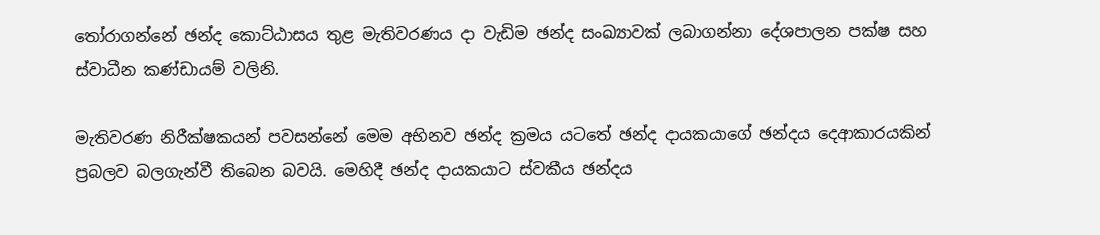තෝරාගන්නේ ඡන්ද කොට්ඨාසය තුළ මැතිවරණය දා වැඩිම ඡන්ද සංඛ්‍යාවක් ලබාගන්නා දේශපාලන පක්ෂ සහ ස්වාධීන කණ්ඩායම් වලිනි.

මැතිවරණ නිරීක්ෂකයන් පවසන්නේ මෙම අභිනව ඡන්ද ක්‍රමය යටතේ ඡන්ද දායකයාගේ ඡන්දය දෙආකාරයකින් ප්‍රබලව බලගැන්වී තිබෙන බවයි. මෙහිදී ඡන්ද දායකයාට ස්වකීය ඡන්දය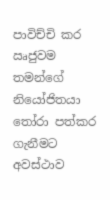පාවිච්චි කර ඍජුවම තමන්ගේ නියෝජිතයා තෝරා පත්කර ගැනීමට අවස්ථාව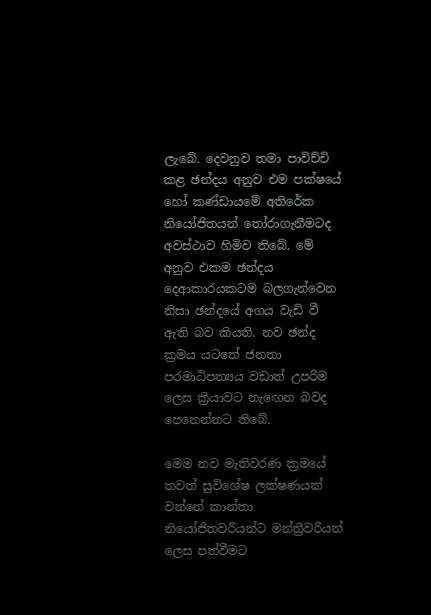ලැබේ. දෙවනුව තමා පාවිච්චි කළ ඡන්දය අනුව එම පක්ෂයේ හෝ කණ්ඩායමේ අතිරේක නියෝජිතයන් තෝරාගැනීමටද අවස්ථාව හිමිව තිබේ. මේ අනුව එකම ඡන්දය දෙආකාරයකටම බලගැන්වෙන නිසා ඡන්දයේ අගය වැඩි වී ඇති බව කියති. නව ඡන්ද ක්‍රමය යටතේ ජනතා පරමාධිපත්‍යය වඩාත් උපරිම ලෙස ක්‍රියාවට නැඟෙන බවද පෙනෙන්නට තිබේ.

මෙම නව මැතිවරණ ක්‍රමයේ තවත් සුවිශේෂ ලක්ෂණයක් වන්නේ කාන්තා නියෝජිතවරියන්ට මන්ත්‍රීවරියන් ලෙස පත්වීමට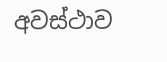අවස්ථාව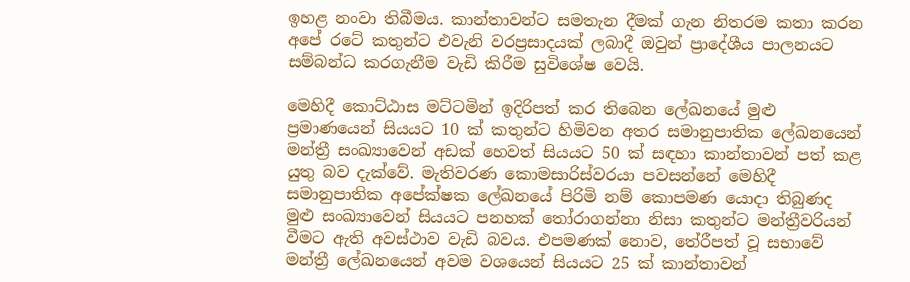ඉහළ නංවා තිබීමය. කාන්තාවන්ට සමතැන දීමක් ගැන නිතරම කතා කරන අපේ රටේ කතුන්ට එවැනි වරප්‍රසාදයක් ලබාදී ඔවුන් ප්‍රාදේශීය පාලනයට සම්බන්ධ කරගැනීම වැඩි කිරීම සුවිශේෂ වෙයි.

මෙහිදී කොට්ඨාස මට්ටමින් ඉදිරිපත් කර තිබෙන ලේඛනයේ මුළු ප්‍රමාණයෙන් සියයට 10 ක් කතුන්ට හිමිවන අතර සමානුපාතික ලේඛනයෙන් මන්ත්‍රී සංඛ්‍යාවෙන් අඩක් හෙවත් සියයට 50 ක් සඳහා කාන්තාවන් පත් කළ යුතු බව දැක්වේ. මැතිවරණ කොමසාරිස්වරයා පවසන්නේ මෙහිදී සමානුපාතික අපේක්ෂක ලේඛනයේ පිරිමි නම් කොපමණ යොදා තිබුණද මුළු සංඛ්‍යාවෙන් සියයට පනහක් තෝරාගන්නා නිසා කතුන්ට මන්ත්‍රීවරියන් වීමට ඇති අවස්ථාව වැඩි බවය. එපමණක් නොව, තේරීපත් වූ සභාවේ මන්ත්‍රී ලේඛනයෙන් අවම වශයෙන් සියයට 25 ක් කාන්තාවන්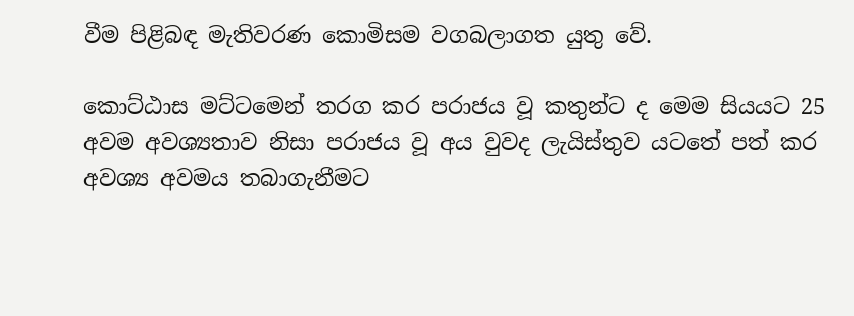වීම පිළිබඳ මැතිවරණ කොමිසම වගබලාගත යුතු වේ.

කොට්ඨාස මට්ටමෙන් තරග කර පරාජය වූ කතුන්ට ද මෙම සියයට 25 අවම අවශ්‍යතාව නිසා පරාජය වූ අය වුවද ලැයිස්තුව යටතේ පත් කර අවශ්‍ය අවමය තබාගැනීමට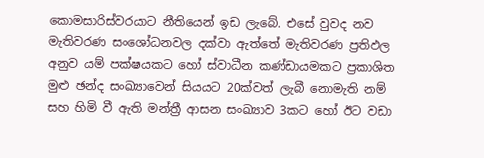කොමසාරිස්වරයාට නීතියෙන් ඉඩ ලැබේ. එසේ වුවද නව මැතිවරණ සංශෝධනවල දක්වා ඇත්තේ මැතිවරණ ප්‍රතිඵල අනුව යම් පක්ෂයකට හෝ ස්වාධීන කණ්ඩායමකට ප්‍රකාශිත මුළු ඡන්ද සංඛ්‍යාවෙන් සියයට 20ක්වත් ලැබී නොමැති නම් සහ හිමි වී ඇති මන්ත්‍රී ආසන සංඛ්‍යාව 3කට හෝ ඊට වඩා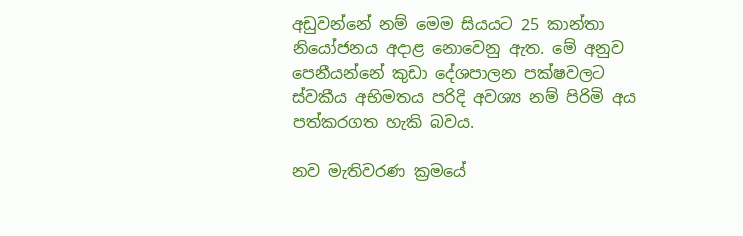අඩුවන්නේ නම් මෙම සියයට 25 කාන්තා නියෝජනය අදාළ නොවෙනු ඇත. මේ අනුව පෙනීයන්නේ කුඩා දේශපාලන පක්ෂවලට ස්වකීය අභිමතය පරිදි අවශ්‍ය නම් පිරිමි අය පත්කරගත හැකි බවය.

නව මැතිවරණ ක්‍රමයේ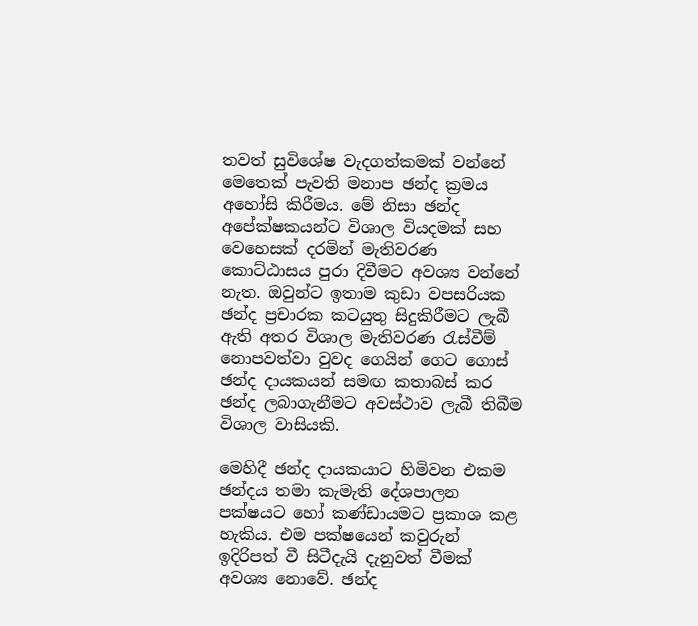තවත් සුවිශේෂ වැදගත්කමක් වන්නේ මෙතෙක් පැවති මනාප ඡන්ද ක්‍රමය අහෝසි කිරීමය. මේ නිසා ඡන්ද අපේක්ෂකයන්ට විශාල වියදමක් සහ වෙහෙසක් දරමින් මැතිවරණ කොට්ඨාසය පුරා දිවීමට අවශ්‍ය වන්නේ නැත. ඔවුන්ට ඉතාම කුඩා වපසරියක ඡන්ද ප්‍රචාරක කටයුතු සිදුකිරීමට ලැබී ඇති අතර විශාල මැතිවරණ රැස්වීම් නොපවත්වා වුවද ගෙයින් ගෙට ගොස් ඡන්ද දායකයන් සමඟ කතාබස් කර ඡන්ද ලබාගැනීමට අවස්ථාව ලැබී තිබීම විශාල වාසියකි.

මෙහිදී ඡන්ද දායකයාට හිමිවන එකම ඡන්දය තමා කැමැති දේශපාලන පක්ෂයට හෝ කණ්ඩායමට ප්‍රකාශ කළ හැකිය. එම පක්ෂයෙන් කවුරුන් ඉදිරිපත් වී සිටීදැයි දැනුවත් වීමක් අවශ්‍ය නොවේ. ඡන්ද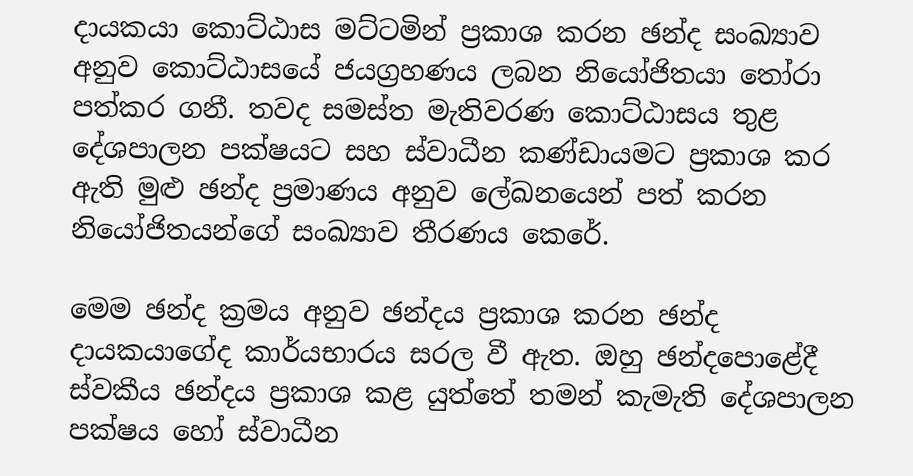දායකයා කොට්ඨාස මට්ටමින් ප්‍රකාශ කරන ඡන්ද සංඛ්‍යාව අනුව කොට්ඨාසයේ ජයග්‍රහණය ලබන නියෝජිතයා තෝරා පත්කර ගනී. තවද සමස්ත මැතිවරණ කොට්ඨාසය තුළ දේශපාලන පක්ෂයට සහ ස්වාධීන කණ්ඩායමට ප්‍රකාශ කර ඇති මුළු ඡන්ද ප්‍රමාණය අනුව ලේඛනයෙන් පත් කරන නියෝජිතයන්ගේ සංඛ්‍යාව තීරණය කෙරේ.

මෙම ඡන්ද ක්‍රමය අනුව ඡන්දය ප්‍රකාශ කරන ඡන්ද දායකයාගේද කාර්යභාරය සරල වී ඇත. ඔහු ඡන්දපො‍ළේදී ස්වකීය ඡන්දය ප්‍රකාශ කළ යුත්තේ තමන් කැමැති දේශපාලන පක්ෂය හෝ ස්වාධීන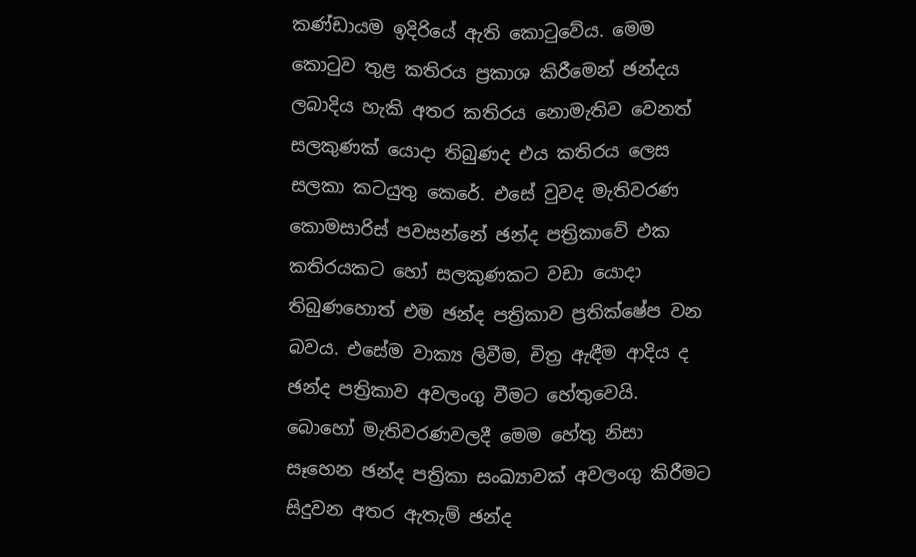කණ්ඩායම ඉදිරියේ ඇති කොටුවේය. මෙම කොටුව තුළ කතිරය ප්‍රකාශ කිරීමෙන් ඡන්දය ලබාදිය හැකි අතර කතිරය නොමැතිව වෙනත් සලකුණක් යොදා තිබුණද එය කතිරය ලෙස සලකා කටයුතු කෙරේ. එසේ වුවද මැතිවරණ කොමසාරිස් පවසන්නේ ඡන්ද පත්‍රිකාවේ එක කතිරයකට හෝ සලකුණකට වඩා යොදා තිබුණහොත් එම ඡන්ද පත්‍රිකාව ප්‍රතික්ෂේප වන බවය. එසේම වාක්‍ය ලිවීම, චිත්‍ර ඇඳීම ආදිය ද ඡන්ද පත්‍රිකාව අවලංගු වීමට හේතුවෙයි. බොහෝ මැතිවරණවලදී මෙම හේතු නිසා සෑහෙන ඡන්ද පත්‍රිකා සංඛ්‍යාවක් අවලංගු කිරීමට සිදුවන අතර ඇතැම් ඡන්ද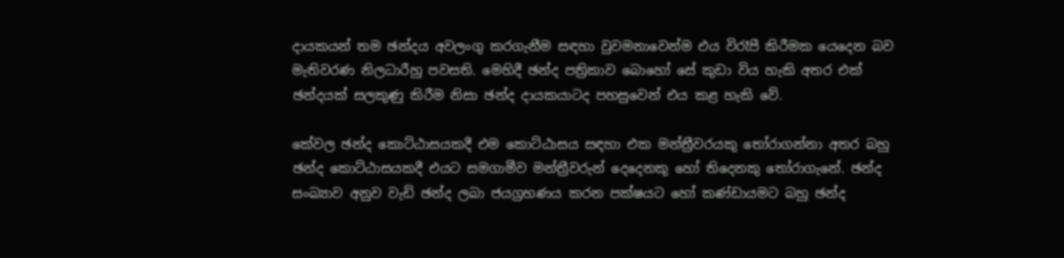දායකයන් තම ඡන්දය අවලංගු කරගැනීම සඳහා වුවමනාවෙන්ම එය විරෑපී කිරීමක යෙදෙන බව මැතිවරණ නිලධාරීහු පවසති. මෙහිදී ඡන්ද පත්‍රිකාව බොහෝ සේ කුඩා විය හැකි අතර එක් ඡන්දයක් සලකුණු කිරීම නිසා ඡන්ද දායකයාටද පහසුවෙන් එය කළ හැකි වේ.

කේවල ඡන්ද කොට්ඨාසයකදී එම කොට්ඨාසය සඳහා එක මන්ත්‍රීවරයකු තෝරාගන්නා අතර බහු ඡන්ද කොට්ඨාසයකදී එයට සමගාමීව මන්ත්‍රීවරුන් දෙදෙනකු හෝ තිදෙනකු තෝරාගැනේ. ඡන්ද සංඛ්‍යාව අනුව වැඩි ඡන්ද ලබා ජයග්‍රහණය කරන පක්ෂයට හෝ කණ්ඩායමට බහු ඡන්ද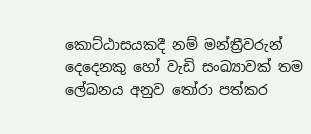කොට්ඨාසයකදී නම් මන්ත්‍රීවරුන් දෙදෙනකු හෝ වැඩි සංඛ්‍යාවක් තම ලේඛනය අනුව තෝරා පත්කර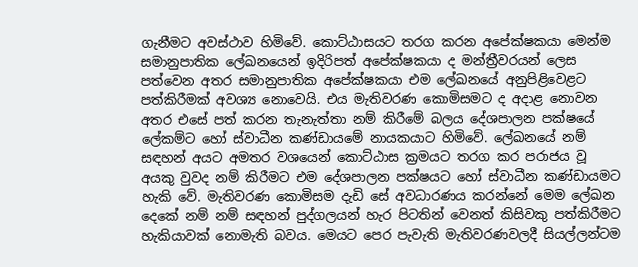ගැනීමට අවස්ථාව හිමිවේ. කොට්ඨාසයට තරග කරන අපේක්ෂකයා මෙන්ම සමානුපාතික ලේඛනයෙන් ඉදිරිපත් අපේක්ෂකයා ද මන්ත්‍රීවරයන් ලෙස පත්වෙන අතර සමානුපාතික අපේක්ෂකයා එම ලේඛනයේ අනුපිළිවෙළට පත්කිරීමක් අවශ්‍ය නොවෙයි. එය මැතිවරණ කොමිසමට ද අදාළ නොවන අතර එසේ පත් කරන තැනැත්තා නම් කිරීමේ බලය දේශපාලන පක්ෂයේ ලේකම්ට හෝ ස්වාධීන කණ්ඩායමේ නායකයාට හිමිවේ. ලේඛනයේ නම් සඳහන් අයට අමතර වශයෙන් කොට්ඨාස ක්‍රමයට තරග කර පරාජය වූ අයකු වුවද නම් කිරීමට එම දේශපාලන පක්ෂයට හෝ ස්වාධීන කණ්ඩායමට හැකි වේ. මැතිවරණ කොමිසම දැඩි සේ අවධාරණය කරන්නේ මෙම ලේඛන දෙකේ නම් නම් සඳහන් පුද්ගලයන් හැර පිටතින් වෙනත් කිසිවකු පත්කිරීමට හැකියාවක් නොමැති බවය. මෙයට පෙර පැවැති මැතිවරණවලදී සියල්ලන්ටම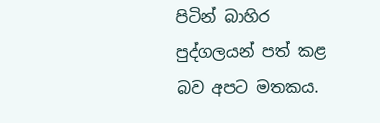පිටින් බාහිර පුද්ගලයන් පත් කළ බව අපට මතකය.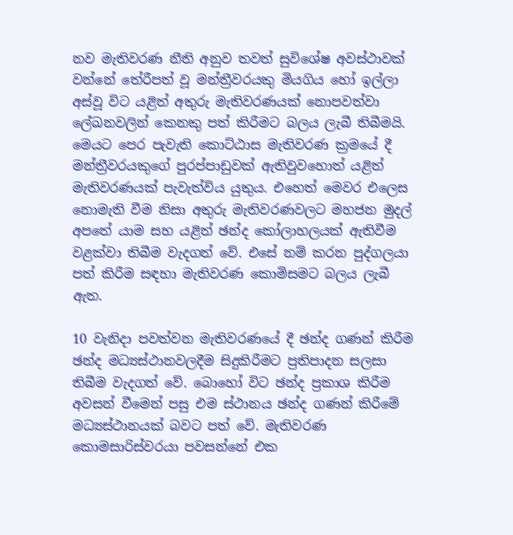නව මැතිවරණ නීති අනුව තවත් සුවිශේෂ අවස්ථාවක් වන්නේ තේරීපත් වූ මන්ත්‍රීවරයකු මියගිය හෝ ඉල්ලා අස්වූ විට යළිත් අතුරු මැතිවරණයක් නොපවත්වා ලේඛනවලින් කෙනකු පත් කිරීමට බලය ලැබී තිබීමයි. මෙයට පෙර පැවැති කොට්ඨාස මැතිවරණ ක්‍රමයේ දී මන්ත්‍රීවරයකුගේ පුරප්පාඩුවක් ඇතිවුවහොත් යළිත් මැතිවරණයක් පැවැත්විය යුතුය. එහෙත් මෙවර එලෙස නොමැති වීම නිසා අතුරු මැතිවරණවලට මහජන මුදල් අපතේ යාම සහ යළිත් ඡන්ද කෝලාහලයක් ඇතිවීම වළක්වා තිබීම වැදගත් වේ. එසේ නම් කරන පුද්ගලයා පත් කිරීම සඳහා මැතිවරණ කොමිසමට බලය ලැබී ඇත.

10 වැනිදා පවත්වන මැතිවරණයේ දී ඡන්ද ගණන් කිරීම ඡන්ද මධ්‍යස්ථානවලදීම සිදුකිරීමට ප්‍රතිපාදන සලසා තිබීම වැදගත් වේ. බොහෝ විට ඡන්ද ප්‍රකාශ කිරීම අවසන් වීමෙන් පසු එම ස්ථානය ඡන්ද ගණන් කිරීමේ මධ්‍යස්ථානයක් බවට පත් වේ. මැතිවරණ කොමසාරිස්වරයා පවසන්නේ එක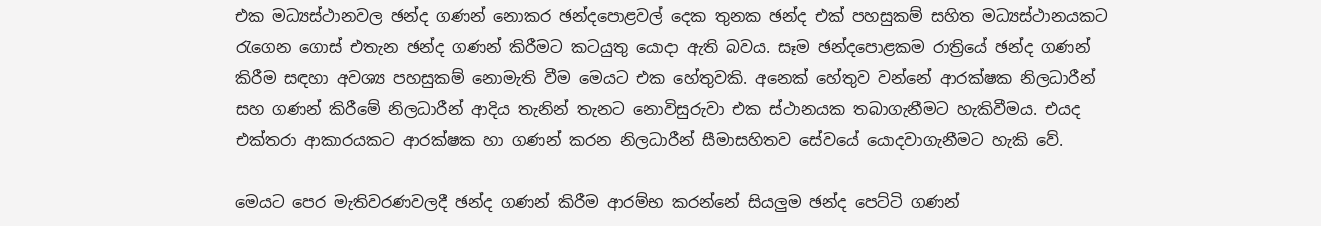එක මධ්‍යස්ථානවල ඡන්ද ගණන් නොකර ඡන්දපොළවල් දෙක තුනක ඡන්ද එක් පහසුකම් සහිත මධ්‍යස්ථානයකට රැගෙන ගොස් එතැන ඡන්ද ගණන් කිරීමට කටයුතු යොදා ඇති බවය. සෑම ඡන්දපොළකම රාත්‍රියේ ඡන්ද ගණන් කිරීම සඳහා අවශ්‍ය පහසුකම් නොමැති වීම මෙයට එක හේතුවකි. අනෙක් හේතුව වන්නේ ආරක්ෂක නිලධාරීන් සහ ගණන් කිරීමේ නිලධාරීන් ආදිය තැනින් තැනට නොවිසුරුවා එක ස්ථානයක තබාගැනීමට හැකිවීමය. එයද එක්තරා ආකාරයකට ආරක්ෂක හා ගණන් කරන නිලධාරීන් සීමාසහිතව සේවයේ යොදවාගැනීමට හැකි වේ.

මෙයට පෙර මැතිවරණවලදී ඡන්ද ගණන් කිරීම ආරම්භ කරන්නේ සියලුම ඡන්ද පෙට්ටි ගණන්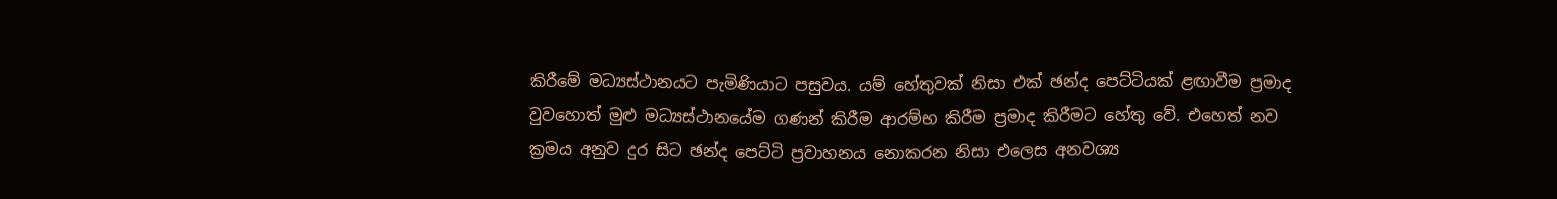කිරීමේ මධ්‍යස්ථානයට පැමිණියාට පසුවය. යම් හේතුවක් නිසා එක් ඡන්ද පෙට්ටියක් ළඟාවීම ප්‍රමාද වුවහොත් මුළු මධ්‍යස්ථානයේම ගණන් කිරීම ආරම්භ කිරීම ප්‍රමාද කිරීමට හේතු වේ. එහෙත් නව ක්‍රමය අනුව දුර සිට ඡන්ද පෙට්ටි ප්‍රවාහනය නොකරන නිසා එලෙස අනවශ්‍ය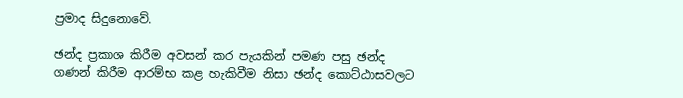ප්‍රමාද සිදුනොවේ.

ඡන්ද ප්‍රකාශ කිරීම අවසන් කර පැයකින් පමණ පසු ඡන්ද ගණන් කිරීම ආරම්භ කළ හැකිවීම නිසා ඡන්ද කොට්ඨාසවලට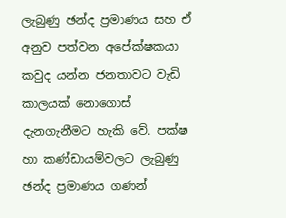ලැබුණු ඡන්ද ප්‍රමාණය සහ ඒ අනුව පත්වන අපේක්ෂකයා කවුද යන්න ජනතාවට වැඩි කාලයක් නොගොස් දැනගැනීමට හැකි වේ. පක්ෂ හා කණ්ඩායම්වලට ලැබුණු ඡන්ද ප්‍රමාණය ගණන්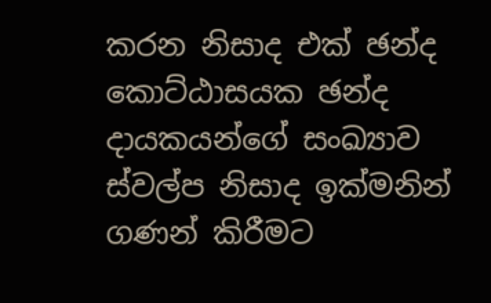කරන නිසාද එක් ඡන්ද කොට්ඨාසයක ඡන්ද දායකයන්ගේ සංඛ්‍යාව ස්වල්ප නිසාද ඉක්මනින් ගණන් කිරීමට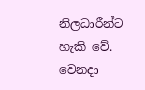නිලධාරීන්ට හැකි වේ. වෙනදා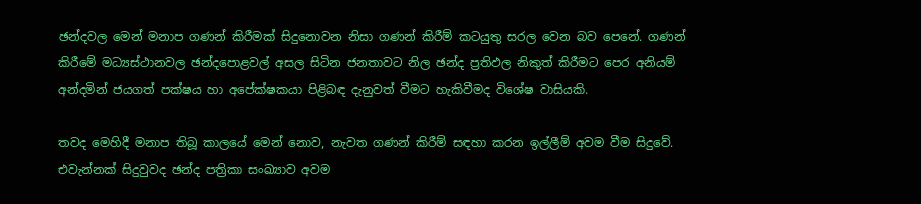ඡන්දවල මෙන් මනාප ගණන් කිරීමක් සිදුනොවන නිසා ගණන් කිරීම් කටයුතු සරල වෙන බව පෙනේ. ගණන් කිරීමේ මධ්‍යස්ථානවල ඡන්දපොළවල් අසල සිටින ජනතාවට නිල ඡන්ද ප්‍රතිඵල නිකුත් කිරීමට පෙර අනියම් අන්දමින් ජයගත් පක්ෂය හා අපේක්ෂකයා පිළිබඳ දැනුවත් වීමට හැකිවීමද විශේෂ වාසියකි.

තවද මෙහිදී මනාප තිබූ කාලයේ මෙන් නොව, නැවත ගණන් කිරීම් සඳහා කරන ඉල්ලීම් අවම වීම සිදුවේ. එවැන්නක් සිදුවුවද ඡන්ද පත්‍රිකා සංඛ්‍යාව අවම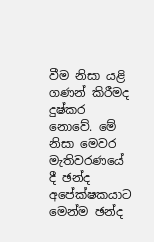වීම නිසා යළි ගණන් කිරීමද දුෂ්කර නොවේ. මේ නිසා මෙවර මැතිවරණයේ දී ඡන්ද අපේක්ෂකයාට මෙන්ම ඡන්ද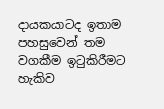දායකයාටද ඉතාම පහසුවෙන් තම වගකීම ඉටුකිරීමට හැකිව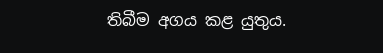තිබීම අගය කළ යුතුය.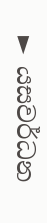► යසවර්ධන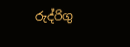රුද්රිගු